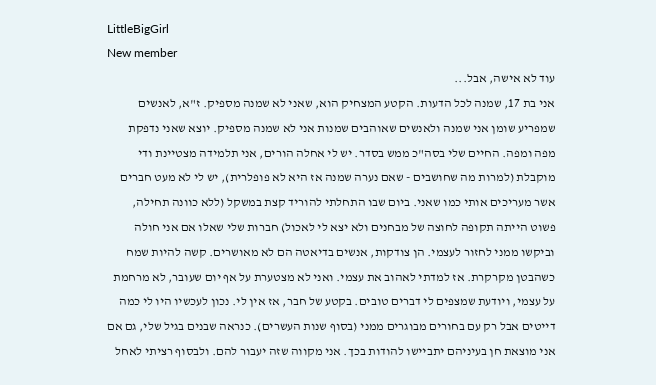LittleBigGirl
New member
עוד לא אישה, אבל...
אני בת 17, שמנה לכל הדעות. הקטע המצחיק הוא, שאני לא שמנה מספיק. ז"א, לאנשים שמפריע שומן אני שמנה ולאנשים שאוהבים שמנות אני לא שמנה מספיק. יוצא שאני נדפקת מפה ומפה. החיים שלי בסה"כ ממש בסדר. יש לי אחלה הורים, אני תלמידה מצטיינת ודי מוקבלת (למרות מה שחושבים - שאם נערה שמנה אז היא לא פופלרית), יש לי לא מעט חברים אשר מעריכים אותי כמו שאני. ביום שבו התחלתי להוריד קצת במשקל (ללא כוונה תחילה, פשוט הייתה תקופה לחוצה של מבחנים ולא יצא לי לאכול) חברות שלי שאלו אם אני חולה וביקשו ממני לחזור לעצמי. הן צודקות, אנשים בדיאטה הם לא מאושרים. קשה להיות שמח כשהבטן מקרקרת. אז למדתי לאהוב את עצמי. ואני לא מצטערת על אף יום שעובר, לא מרחמת על עצמי, ויודעת שמצפים לי דברים טובים. בקטע של חבר, אז אין לי. נכון לעכשיו היו לי כמה דייטים אבל רק עם בחורים מבוגרים ממני (בסוף שנות העשרים). כנראה שבנים בגיל שלי, גם אם אני מוצאת חן בעיניהם יתביישו להודות בכך. אני מקווה שזה יעבור להם. ולבסוף רציתי לאחל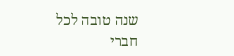שנה טובה לכל חברי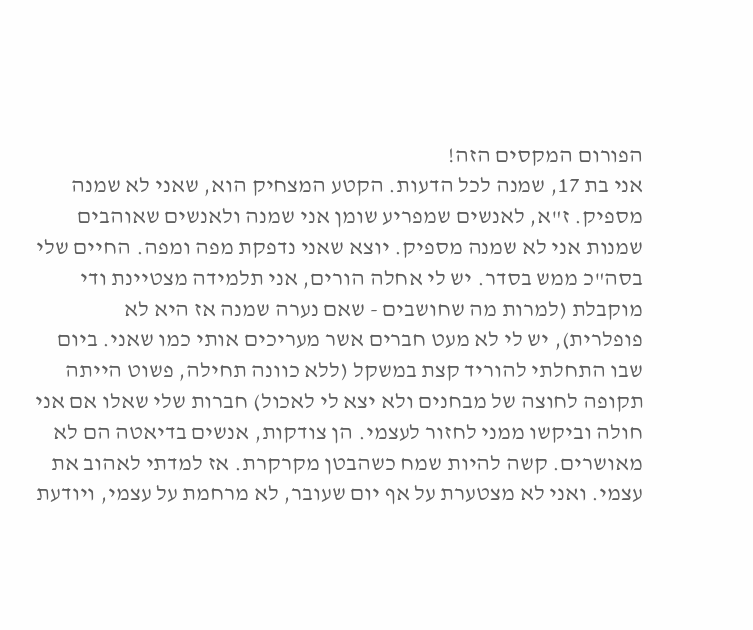הפורום המקסים הזה!
אני בת 17, שמנה לכל הדעות. הקטע המצחיק הוא, שאני לא שמנה מספיק. ז"א, לאנשים שמפריע שומן אני שמנה ולאנשים שאוהבים שמנות אני לא שמנה מספיק. יוצא שאני נדפקת מפה ומפה. החיים שלי בסה"כ ממש בסדר. יש לי אחלה הורים, אני תלמידה מצטיינת ודי מוקבלת (למרות מה שחושבים - שאם נערה שמנה אז היא לא פופלרית), יש לי לא מעט חברים אשר מעריכים אותי כמו שאני. ביום שבו התחלתי להוריד קצת במשקל (ללא כוונה תחילה, פשוט הייתה תקופה לחוצה של מבחנים ולא יצא לי לאכול) חברות שלי שאלו אם אני חולה וביקשו ממני לחזור לעצמי. הן צודקות, אנשים בדיאטה הם לא מאושרים. קשה להיות שמח כשהבטן מקרקרת. אז למדתי לאהוב את עצמי. ואני לא מצטערת על אף יום שעובר, לא מרחמת על עצמי, ויודעת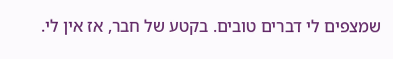שמצפים לי דברים טובים. בקטע של חבר, אז אין לי.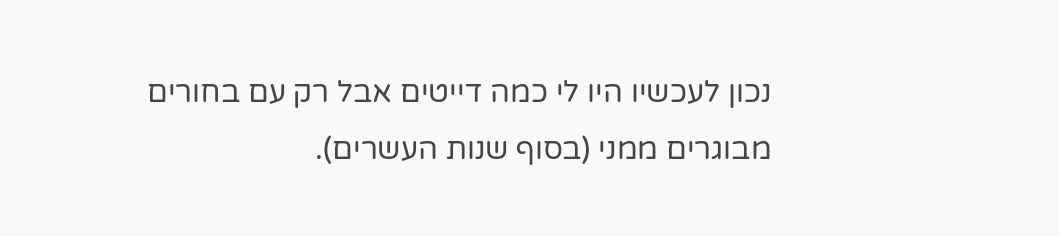נכון לעכשיו היו לי כמה דייטים אבל רק עם בחורים מבוגרים ממני (בסוף שנות העשרים).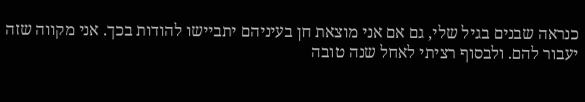כנראה שבנים בגיל שלי, גם אם אני מוצאת חן בעיניהם יתביישו להודות בכך. אני מקווה שזה יעבור להם. ולבסוף רציתי לאחל שנה טובה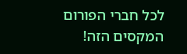לכל חברי הפורום המקסים הזה!